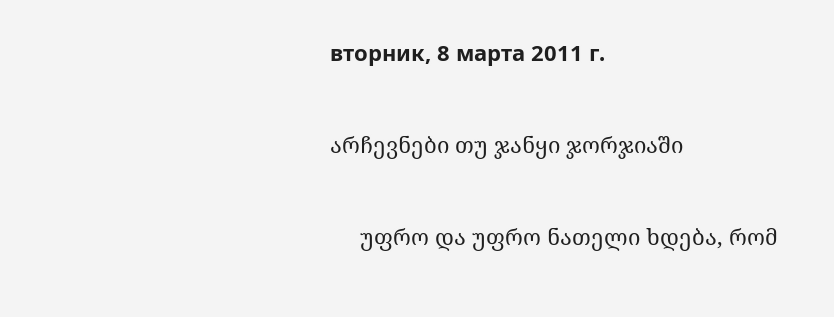вторник, 8 марта 2011 г.

არჩევნები თუ ჯანყი ჯორჯიაში

     უფრო და უფრო ნათელი ხდება, რომ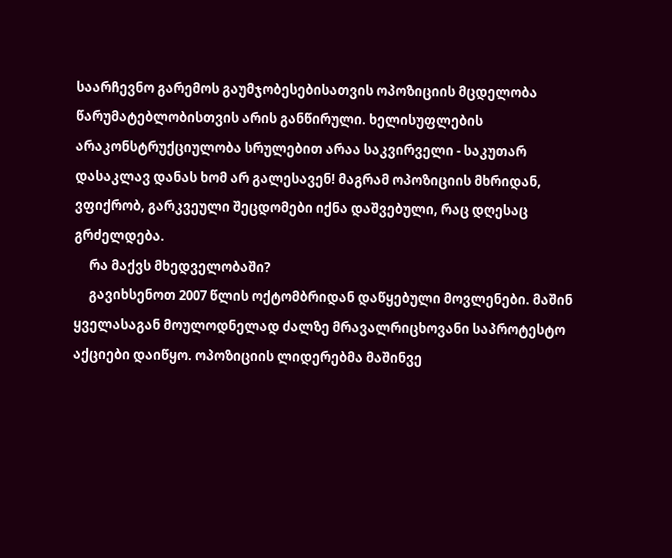საარჩევნო გარემოს გაუმჯობესებისათვის ოპოზიციის მცდელობა წარუმატებლობისთვის არის განწირული. ხელისუფლების არაკონსტრუქციულობა სრულებით არაა საკვირველი - საკუთარ დასაკლავ დანას ხომ არ გალესავენ! მაგრამ ოპოზიციის მხრიდან, ვფიქრობ, გარკვეული შეცდომები იქნა დაშვებული, რაც დღესაც გრძელდება.
     რა მაქვს მხედველობაში?
     გავიხსენოთ 2007 წლის ოქტომბრიდან დაწყებული მოვლენები. მაშინ ყველასაგან მოულოდნელად ძალზე მრავალრიცხოვანი საპროტესტო აქციები დაიწყო. ოპოზიციის ლიდერებმა მაშინვე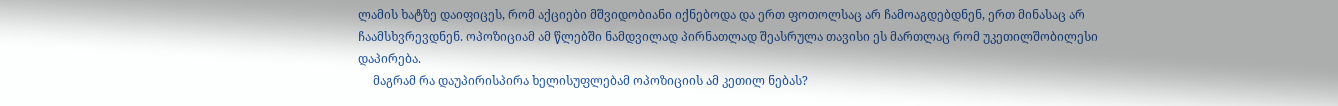ლამის ხატზე დაიფიცეს, რომ აქციები მშვიდობიანი იქნებოდა და ერთ ფოთოლსაც არ ჩამოაგდებდნენ, ერთ მინასაც არ ჩაამსხვრევდნენ. ოპოზიციამ ამ წლებში ნამდვილად პირნათლად შეასრულა თავისი ეს მართლაც რომ უკეთილშობილესი დაპირება.
     მაგრამ რა დაუპირისპირა ხელისუფლებამ ოპოზიციის ამ კეთილ ნებას?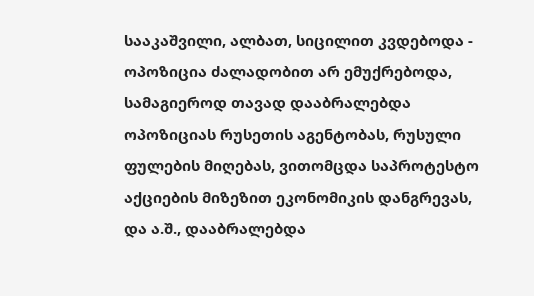სააკაშვილი, ალბათ, სიცილით კვდებოდა - ოპოზიცია ძალადობით არ ემუქრებოდა, სამაგიეროდ თავად დააბრალებდა ოპოზიციას რუსეთის აგენტობას, რუსული ფულების მიღებას, ვითომცდა საპროტესტო აქციების მიზეზით ეკონომიკის დანგრევას, და ა.შ., დააბრალებდა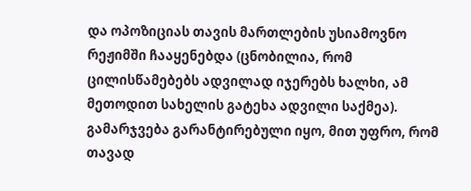და ოპოზიციას თავის მართლების უსიამოვნო რეჟიმში ჩააყენებდა (ცნობილია, რომ ცილისწამებებს ადვილად იჯერებს ხალხი, ამ მეთოდით სახელის გატეხა ადვილი საქმეა). გამარჯვება გარანტირებული იყო, მით უფრო, რომ თავად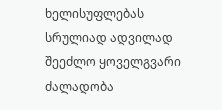ხელისუფლებას სრულიად ადვილად შეეძლო ყოველგვარი ძალადობა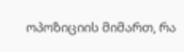ოპოზიციის მიმართ, რა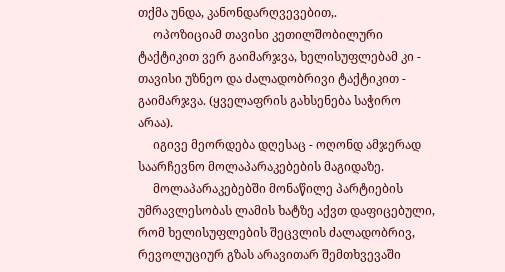თქმა უნდა, კანონდარღვევებით,.
     ოპოზიციამ თავისი კეთილშობილური ტაქტიკით ვერ გაიმარჯვა, ხელისუფლებამ კი - თავისი უზნეო და ძალადობრივი ტაქტიკით - გაიმარჯვა. (ყველაფრის გახსენება საჭირო არაა).
     იგივე მეორდება დღესაც - ოღონდ ამჯერად საარჩევნო მოლაპარაკებების მაგიდაზე.
     მოლაპარაკებებში მონაწილე პარტიების უმრავლესობას ლამის ხატზე აქვთ დაფიცებული, რომ ხელისუფლების შეცვლის ძალადობრივ, რევოლუციურ გზას არავითარ შემთხვევაში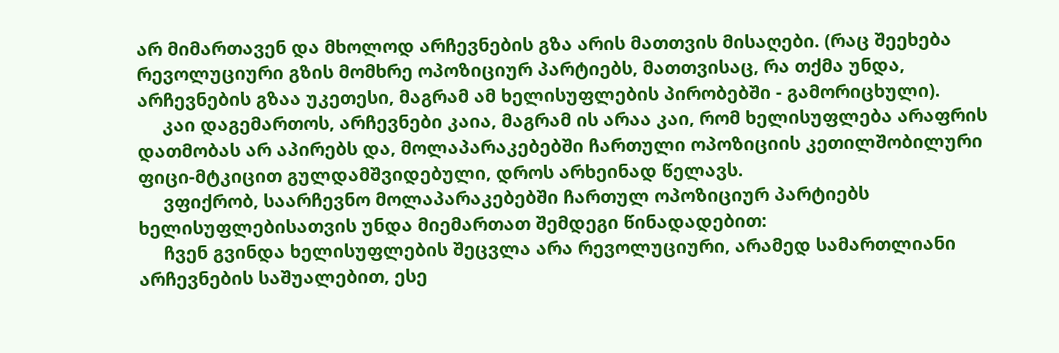არ მიმართავენ და მხოლოდ არჩევნების გზა არის მათთვის მისაღები. (რაც შეეხება რევოლუციური გზის მომხრე ოპოზიციურ პარტიებს, მათთვისაც, რა თქმა უნდა, არჩევნების გზაა უკეთესი, მაგრამ ამ ხელისუფლების პირობებში - გამორიცხული).
     კაი დაგემართოს, არჩევნები კაია, მაგრამ ის არაა კაი, რომ ხელისუფლება არაფრის დათმობას არ აპირებს და, მოლაპარაკებებში ჩართული ოპოზიციის კეთილშობილური ფიცი-მტკიცით გულდამშვიდებული, დროს არხეინად წელავს.
     ვფიქრობ, საარჩევნო მოლაპარაკებებში ჩართულ ოპოზიციურ პარტიებს ხელისუფლებისათვის უნდა მიემართათ შემდეგი წინადადებით:
     ჩვენ გვინდა ხელისუფლების შეცვლა არა რევოლუციური, არამედ სამართლიანი არჩევნების საშუალებით, ესე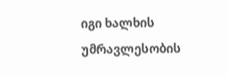იგი ხალხის უმრავლესობის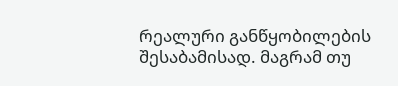რეალური განწყობილების შესაბამისად. მაგრამ თუ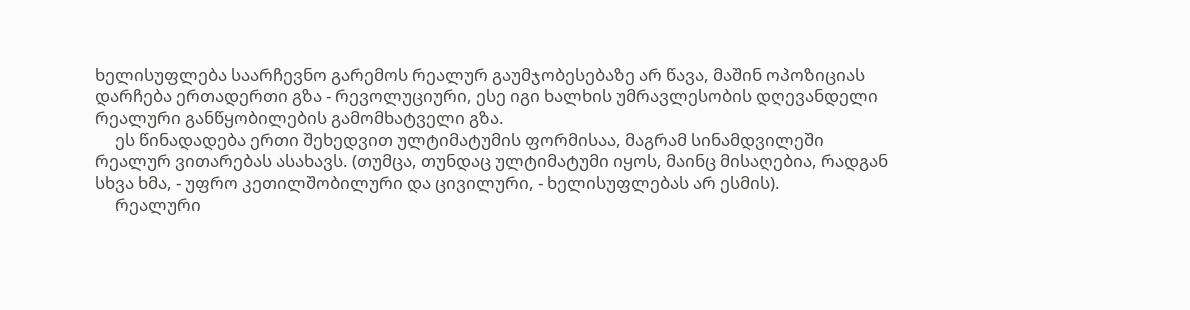ხელისუფლება საარჩევნო გარემოს რეალურ გაუმჯობესებაზე არ წავა, მაშინ ოპოზიციას დარჩება ერთადერთი გზა - რევოლუციური, ესე იგი ხალხის უმრავლესობის დღევანდელი რეალური განწყობილების გამომხატველი გზა.
     ეს წინადადება ერთი შეხედვით ულტიმატუმის ფორმისაა, მაგრამ სინამდვილეში რეალურ ვითარებას ასახავს. (თუმცა, თუნდაც ულტიმატუმი იყოს, მაინც მისაღებია, რადგან სხვა ხმა, - უფრო კეთილშობილური და ცივილური, - ხელისუფლებას არ ესმის).
     რეალური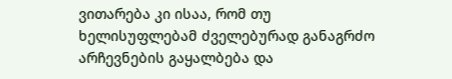ვითარება კი ისაა, რომ თუ ხელისუფლებამ ძველებურად განაგრძო არჩევნების გაყალბება და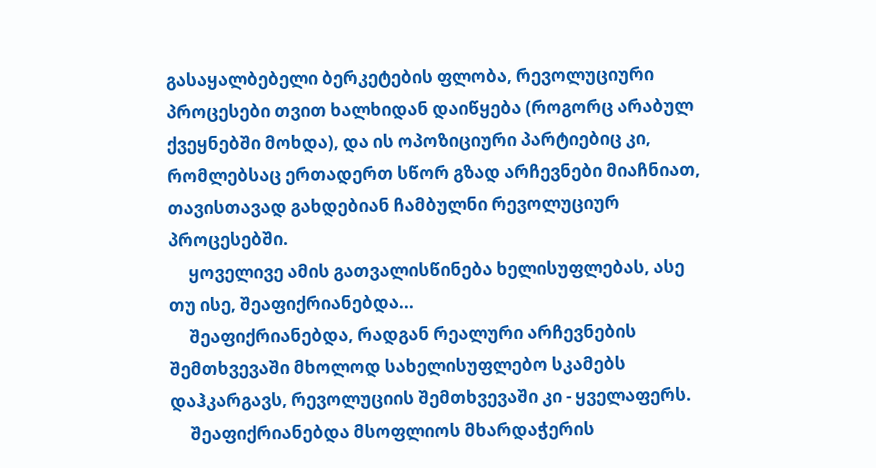გასაყალბებელი ბერკეტების ფლობა, რევოლუციური პროცესები თვით ხალხიდან დაიწყება (როგორც არაბულ ქვეყნებში მოხდა), და ის ოპოზიციური პარტიებიც კი, რომლებსაც ერთადერთ სწორ გზად არჩევნები მიაჩნიათ, თავისთავად გახდებიან ჩამბულნი რევოლუციურ პროცესებში.
     ყოველივე ამის გათვალისწინება ხელისუფლებას, ასე თუ ისე, შეაფიქრიანებდა...
     შეაფიქრიანებდა, რადგან რეალური არჩევნების შემთხვევაში მხოლოდ სახელისუფლებო სკამებს დაჰკარგავს, რევოლუციის შემთხვევაში კი - ყველაფერს.
     შეაფიქრიანებდა მსოფლიოს მხარდაჭერის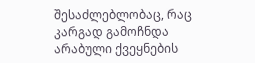შესაძლებლობაც, რაც კარგად გამოჩნდა არაბული ქვეყნების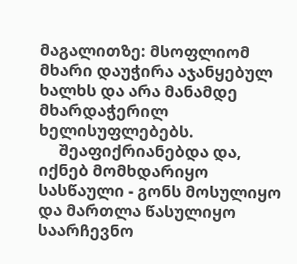მაგალითზე: მსოფლიომ მხარი დაუჭირა აჯანყებულ ხალხს და არა მანამდე მხარდაჭერილ ხელისუფლებებს.
     შეაფიქრიანებდა და, იქნებ მომხდარიყო სასწაული - გონს მოსულიყო და მართლა წასულიყო საარჩევნო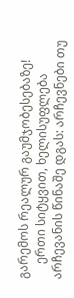გარემოს რეალურ გაუმჯობესებაზე!
     ერთი სიტყვით, ხელისუფლება არჩევანის წინაშე დგას: არჩევნები თუ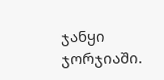ჯანყი ჯორჯიაში.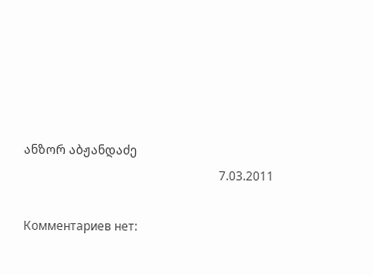ანზორ აბჟანდაძე
                                                                 7.03.2011

Комментариев нет: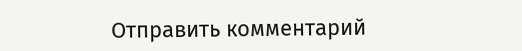Отправить комментарий